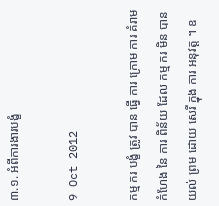៣.១. អំពីការងារបង្ខំ

9 Oct 2012

កម្ម ករ បង្ខំ ត្រូវ បាន ធ្វើ ការ ក្រោម ការ គំរាម កំហែង នៃ ការ ពិន័យ ដែល កម្ម ករ មិន បាន យល់ ព្រម ដោយ សេរី ក្នុង ការ អនុវត្ត ។ ឧ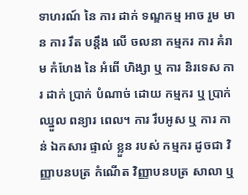ទាហរណ៍ នៃ ការ ដាក់ ទណ្ឌកម្ម អាច រួម មាន ការ រឹត បន្តឹង លើ ចលនា កម្មករ ការ គំរាម កំហែង នៃ អំពើ ហិង្សា ឬ ការ និរទេស ការ ដាក់ ប្រាក់ បំណាច់ ដោយ កម្មករ ឬ ប្រាក់ ឈ្នួល ពន្យារ ពេល។ ការ រឹបអូស ឬ ការ កាន់ ឯកសារ ផ្ទាល់ ខ្លួន របស់ កម្មករ ដូចជា វិញ្ញាបនបត្រ កំណើត វិញ្ញាបនបត្រ សាលា ឬ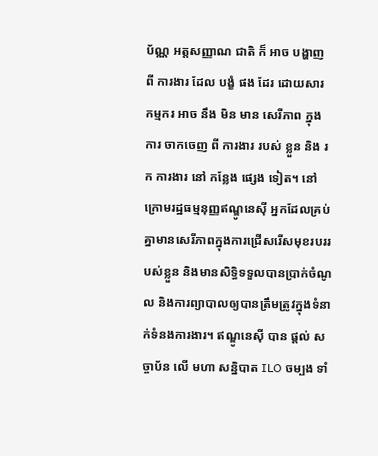ប័ណ្ណ អត្តសញ្ញាណ ជាតិ ក៏ អាច បង្ហាញ ពី ការងារ ដែល បង្ខំ ផង ដែរ ដោយសារ កម្មករ អាច នឹង មិន មាន សេរីភាព ក្នុង ការ ចាកចេញ ពី ការងារ របស់ ខ្លួន និង រក ការងារ នៅ កន្លែង ផ្សេង ទៀត។ នៅក្រោមរដ្ឋធម្មនុញ្ញឥណ្ឌូនេស៊ី អ្នកដែលគ្រប់គ្នាមានសេរីភាពក្នុងការជ្រើសរើសមុខរបររបស់ខ្លួន និងមានសិទ្ធិទទួលបានប្រាក់ចំណូល និងការព្យាបាលឲ្យបានត្រឹមត្រូវក្នុងទំនាក់ទំនងការងារ។ ឥណ្ឌូនេស៊ី បាន ផ្តល់ សច្ចាប័ន លើ មហា សន្និបាត ILO ចម្បង ទាំ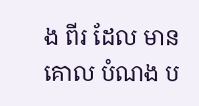ង ពីរ ដែល មាន គោល បំណង ប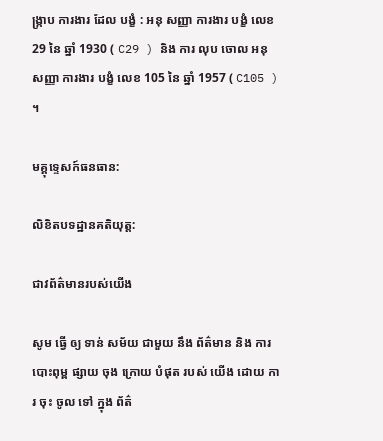ង្ក្រាប ការងារ ដែល បង្ខំ : អនុ សញ្ញា ការងារ បង្ខំ លេខ 29 នៃ ឆ្នាំ 1930 ( C29 ) និង ការ លុប ចោល អនុ សញ្ញា ការងារ បង្ខំ លេខ 105 នៃ ឆ្នាំ 1957 ( C105 ) ។

មគ្គុទ្ទេសក៍ធនធាន:

លិខិតបទដ្ឋានគតិយុត្ត:

ជាវព័ត៌មានរបស់យើង

សូម ធ្វើ ឲ្យ ទាន់ សម័យ ជាមួយ នឹង ព័ត៌មាន និង ការ បោះពុម្ព ផ្សាយ ចុង ក្រោយ បំផុត របស់ យើង ដោយ ការ ចុះ ចូល ទៅ ក្នុង ព័ត៌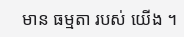មាន ធម្មតា របស់ យើង ។